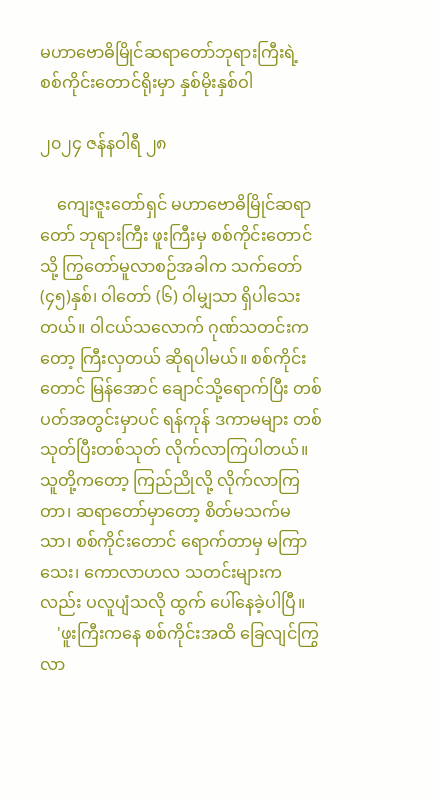မဟာဗောဓိမြိုင်ဆရာတော်ဘုရားကြီးရဲ့ စစ်ကိုင်းတောင်ရိုးမှာ နှစ်မိုးနှစ်ဝါ

၂၀၂၄ ဇန်နဝါရီ ၂၈

    ကျေးဇူးတော်ရှင် မဟာဗောဓိမြိုင်ဆရာတော် ဘုရားကြီး ဖူးကြီးမှ စစ်ကိုင်းတောင်သို့ ကြွတော်မူလာစဉ်အခါက သက်တော် (၄၅)နှစ်၊ ဝါတော် (၆) ဝါမျှသာ ရှိပါသေးတယ်။ ဝါငယ်သလောက် ဂုဏ်သတင်းကတော့ ကြီးလှတယ် ဆိုရပါမယ်။ စစ်ကိုင်းတောင် မြန်အောင် ချောင်သို့ရောက်ပြီး တစ်ပတ်အတွင်းမှာပင် ရန်ကုန် ဒကာမများ တစ်သုတ်ပြီးတစ်သုတ် လိုက်လာကြပါတယ်။ သူတို့ကတော့ ကြည်ညိုလို့ လိုက်လာကြတာ၊ ဆရာတော်မှာတော့ စိတ်မသက်မသာ၊ စစ်ကိုင်းတောင် ရောက်တာမှ မကြာသေး၊ ကောလာဟလ သတင်းများကလည်း ပလူပျံသလို ထွက် ပေါ်နေခဲ့ပါပြီ။
    'ဖူးကြီးကနေ စစ်ကိုင်းအထိ ခြေလျင်ကြွလာ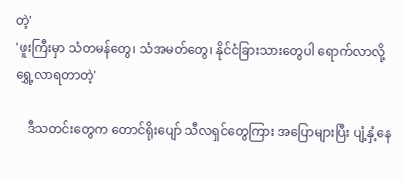တဲ့'
'ဖူးကြီးမှာ သံတမန်တွေ၊ သံအမတ်တွေ၊ နိုင်ငံခြားသားတွေပါ ရောက်လာလို့ ရွှေ့လာရတာတဲ့'

    ဒီသတင်းတွေက တောင်ရိုးပျော် သီလရှင်တွေကြား အပြောများပြီး ပျံ့နှံ့နေ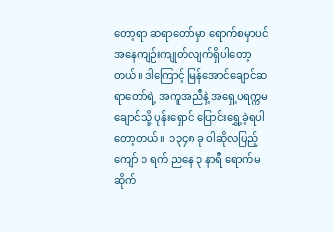တော့ရာ ဆရာတော်မှာ ရောက်စမှာပင် အနေကျဉ်းကျုတ်လျက်ရှိပါတော့တယ်။ ဒါကြောင့် မြန်အောင်ချောင်ဆရာတော်ရဲ့ အကူအညီနဲ့ အရှေ့ပရက္ကမချောင်သို့ ပုန်းရှောင် ပြောင်းရွှေ့ခဲ့ရပါတော့တယ်။  ၁၃၄၈ ခု ဝါဆိုလပြည့်ကျော် ၁ ရက် ညနေ ၃ နာရီ ရောက်မဆိုက်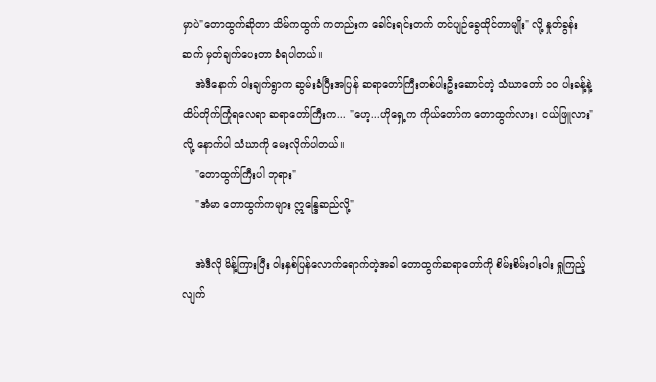မှာပဲ"တောထွက်ဆိုတာ သိမ်ကထွက် ကတည်းက ခေါင်းရင်းတက် တင်ပျဉ်ခွေထိုင်တာမျိုး" လို့ နှုတ်ခွန်းဆက် မှတ်ချက်ပေးတာ ခံရပါတယ်။
    အဲဒီနောက် ဝါးချက်ရွာက ဆွမ်းခံပြီးအပြန် ဆရာတော်ကြီးတစ်ပါးဦးဆောင်တဲ့ သံဃာတော် ၁၀ ပါးခန့်နဲ့ ထိပ်တိုက်ကြုံရလေရာ ဆရာတော်ကြီးက... "ဟေ့...ဟိုရှေ့က ကိုယ်တော်က တောထွက်လား၊ ငယ်ဖြူလား"လို့ နောက်ပါ သံဃာကို မေးလိုက်ပါတယ်။
    "တောထွက်ကြီးပါ ဘုရား"
    "အံမာ တောထွက်ကများ ဣန္ဒြေဆည်လို့"

    အဲဒီလို မိန့်ကြားပြီး ဝါးနှစ်ပြန်လောက်ရောက်တဲ့အခါ တောထွက်ဆရာတော်ကို စိမ်းစိမ်းဝါးဝါး ရှုကြည့်လျက်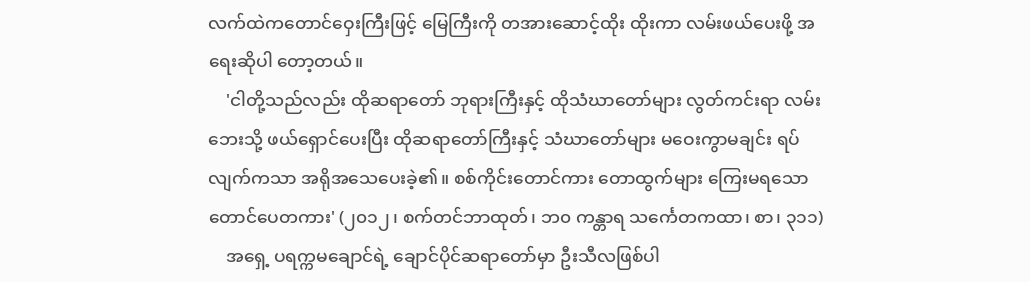လက်ထဲကတောင်ဝှေးကြီးဖြင့် မြေကြီးကို တအားဆောင့်ထိုး ထိုးကာ လမ်းဖယ်ပေးဖို့ အရေးဆိုပါ တော့တယ်။
    'ငါတို့သည်လည်း ထိုဆရာတော် ဘုရားကြီးနှင့် ထိုသံဃာတော်များ လွတ်ကင်းရာ လမ်းဘေးသို့ ဖယ်ရှောင်ပေးပြီး ထိုဆရာတော်ကြီးနှင့် သံဃာတော်များ မဝေးကွာမချင်း ရပ်လျက်ကသာ အရိုအသေပေးခဲ့၏။ စစ်ကိုင်းတောင်ကား တောထွက်များ ကြေးမရသော တောင်ပေတကား' (၂၀၁၂၊ စက်တင်ဘာထုတ်၊ ဘ၀ ကန္တာရ သင်္ကေတကထာ၊ စာ၊ ၃၁၁)
    အရှေ့ ပရက္ကမချောင်ရဲ့ ချောင်ပိုင်ဆရာတော်မှာ ဦးသီလဖြစ်ပါ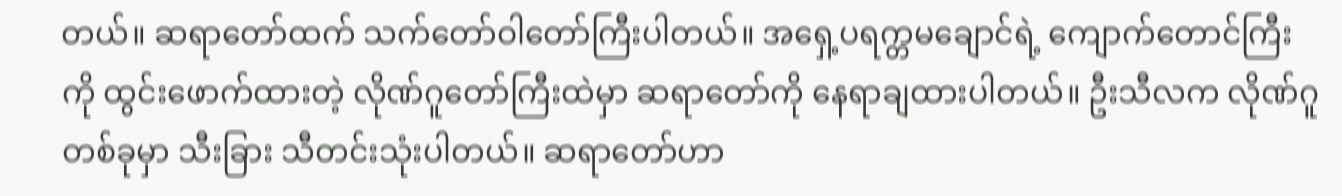တယ်။ ဆရာတော်ထက် သက်တော်ဝါတော်ကြီးပါတယ်။ အရှေ့ပရက္တမချောင်ရဲ့ ကျောက်တောင်ကြီးကို ထွင်းဖောက်ထားတဲ့ လိုဏ်ဂူတော်ကြီးထဲမှာ ဆရာတော်ကို နေရာချထားပါတယ်။ ဦးသီလက လိုဏ်ဂူတစ်ခုမှာ သီးခြား သီတင်းသုံးပါတယ်။ ဆရာတော်ဟာ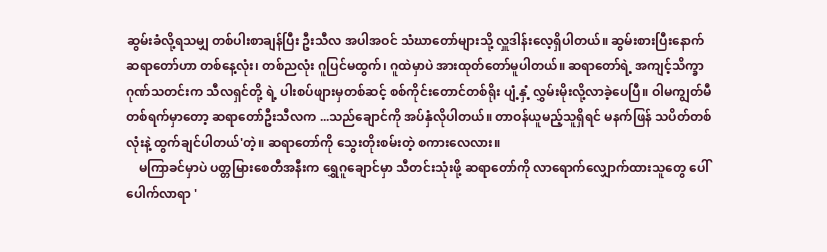ဆွမ်းခံလို့ရသမျှ တစ်ပါးစာချန်ပြီး ဦးသီလ အပါအဝင် သံဃာတော်များသို့ လှူဒါန်းလေ့ရှိပါတယ်။ ဆွမ်းစားပြီးနောက် ဆရာတော်ဟာ တစ်နေ့လုံး၊ တစ်ညလုံး ဂူပြင်မထွက်၊ ဂူထဲမှာပဲ အားထုတ်တော်မူပါတယ်။ ဆရာတော်ရဲ့ အကျင့်သိက္ခာဂုဏ်သတင်းက သီလရှင်တို့ ရဲ့ ပါးစပ်ဖျားမှတစ်ဆင့် စစ်ကိုင်းတောင်တစ်ရိုး ပျံ့နှံ့ လွှမ်းမိုးလို့လာခဲ့ပေပြီ။ ဝါမကျွတ်မီ တစ်ရက်မှာတော့ ဆရာတော်ဦးသီလက ...သည်ချောင်ကို အပ်နှံလိုပါတယ်။ တာဝန်ယူမည့်သူရှိရင် မနက်ဖြန် သပိတ်တစ်လုံးနဲ့ ထွက်ချင်ပါတယ်'တဲ့။ ဆရာတော်ကို သွေးတိုးစမ်းတဲ့ စကားလေလား။
    မကြာခင်မှာပဲ ပတ္တမြားစေတီအနီးက ရွှေဂူချောင်မှာ သီတင်းသုံးဖို့ ဆရာတော်ကို လာရောက်လျှောက်ထားသူတွေ ပေါ်ပေါက်လာရာ '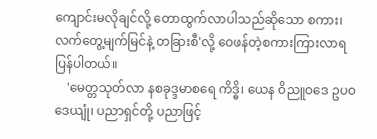ကျောင်းမလိုချင်လို့ တောထွက်လာပါသည်ဆိုသော စကား၊ လက်တွေ့မျက်မြင်နဲ့ တခြားစီ'လို့ ဝေဖန်တဲ့စကားကြားလာရ ပြန်ပါတယ်။
    'မေတ္တသုတ်လာ နစခုဒ္ဒမာစရေ ကိဒ္ဓိ၊ ယေန ဝိညူဝဒေ ဥပဝဒေယျုံ၊ ပညာရှင်တို့ ပညာဖြင့်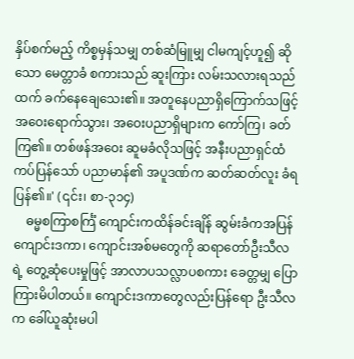နှိပ်စက်မည့် ကိစ္စမှန်သမျှ တစ်ဆံမြူမျှ ငါမကျင့်ဟူ၍ ဆိုသော မေတ္တာခံ စကားသည် ဆူးကြား လမ်းသလားရသည်ထက် ခက်နေချေသေး၏။ အတူနေပညာရှိကြောက်သဖြင့် အဝေးရောက်သွား၊ အဝေးပညာရှိများက ကော်ကြ၊ ခတ်ကြ၏။ တစ်ဖန်အဝေး ဆူမခံလိုသဖြင့် အနီးပညာရှင်ထံ ကပ်ပြန်သော် ပညာမာန်၏ အပူဒဏ်က ဆတ်ဆတ်လူး ခံရပြန်၏။' (၎င်း၊ စာ-၃၁၄)
    ဓမ္မစကြာစင်္ကြံ ကျောင်းကထိန်ခင်းချိန် ဆွမ်းခံကအပြန် ကျောင်းဒကာ၊ ကျောင်းအစ်မတွေကို ဆရာတော်ဦးသီလရဲ့ တွေ့ဆုံပေးမှုဖြင့် အာလာပသလ္လာပစကား ခေတ္တမျှ ပြောကြားမိပါတယ်။ ကျောင်းဒကာတွေလည်းပြန်ရော ဦးသီလက ခေါ်ယူဆုံးမပါ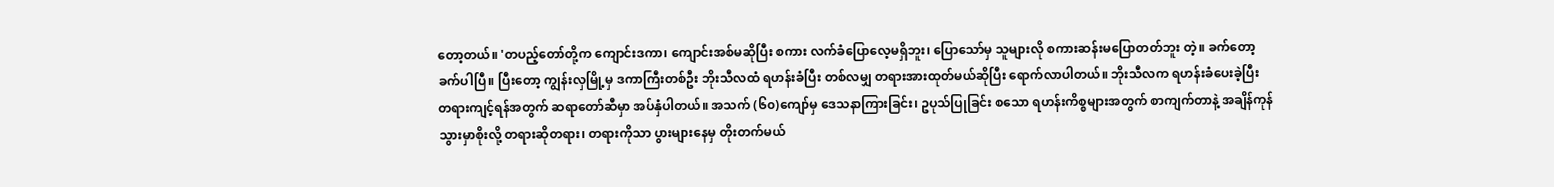တော့တယ်။ 'တပည့်တော်တို့က ကျောင်းဒကာ၊ ကျောင်းအစ်မဆိုပြီး စကား လက်ခံပြောလေ့မရှိဘူး၊ ပြောသော်မှ သူများလို စကားဆန်းမပြောတတ်ဘူး တဲ့။ ခက်တော့ခက်ပါပြီ။ ပြီးတော့ ကျွန်းလှမြို့မှ ဒကာကြီးတစ်ဦး ဘိုးသီလထံ ရဟန်းခံပြီး တစ်လမျှ တရားအားထုတ်မယ်ဆိုပြီး ရောက်လာပါတယ်။ ဘိုးသီလက ရဟန်းခံပေးခဲ့ပြီး တရားကျင့်ရန်အတွက် ဆရာတော်ဆီမှာ အပ်နှံပါတယ်။ အသက် (၆၀)ကျော်မှ ဒေသနာကြားခြင်း၊ ဥပုသ်ပြုခြင်း စသော ရဟန်းကိစ္စများအတွက် စာကျက်တာနဲ့ အချိန်ကုန်သွားမှာစိုးလို့ တရားဆိုတရား၊ တရားကိုသာ ပွားများနေမှ တိုးတက်မယ်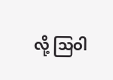လို့ သြဝါ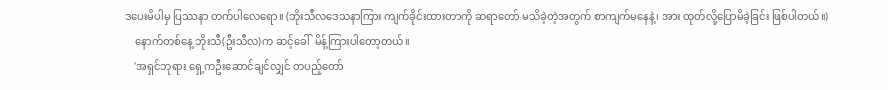ဒပေးမိပါမှ ပြဿနာ တက်ပါလေရော။ (ဘိုးသီလဒေသနာကြား ကျက်ခိုင်းထားတာကို ဆရာတော် မသိခဲ့တဲ့အတွက် စာကျက်မနေနဲ့၊ အား ထုတ်လို့ပြောမိခဲ့ခြင်း ဖြစ်ပါတယ်။)
    နောက်တစ်နေ့ ဘိုးသီ(ဦးသီလ)က ဆင့်ခေါ်  မိန့်ကြားပါတော့တယ်။
    'အရှင်ဘုရား ရှေ့ကဦးဆောင်ချင်လျှင် တပည့်တော်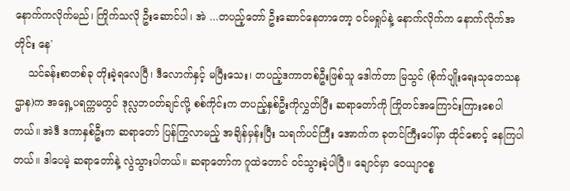နောက်ကလိုက်မည်၊ ကြိုက်သလို ဦးဆောင်ပါ၊ အဲ ...တပည့်တော် ဦးဆောင်နေတာတော့ ဝင်မရှုပ်နဲ့ နောက်လိုက်က နောက်လိုက်အတိုင်း နေ'
    သင်ခန်းစာတစ်ခု တိုးခဲ့ရလေပြီ၊ ဒီလောက်နှင့် မပြီးသေး၊ တပည့်ဒကာတစ်ဦးဖြစ်သူ ဒေါက်တာ မြသွင် (စိုက်ပျိုးရေးသုတေသနဌာန)က အရှေ့ပရက္ကမတွင် ဒုလ္လဘဝတ်ချင်လို့ စစ်ကိုင်းက တပည့်နှစ်ဦးကိုလွှတ်ပြီး ဆရာတော်ကို ကြိုတင်အကြောင်းကြားစေပါတယ်။ အဲဒီ ဒကာနှစ်ဦးက ဆရာတော် ပြန်ကြွလာမည့် အချိန်မှန်းပြီး သရက်ပင်ကြီး အောက်က ခုတင်ကြီးပေါ်မှာ ထိုင်စောင့် နေကြပါတယ်။ ဒါပေမဲ့ ဆရာတော်နဲ့ လွဲသွားပါတယ်။ ဆရာတော်က ဂူထဲတောင် ဝင်သွားခဲ့ပါပြီ။ ချောင်မှာ ဝေယျာဝစ္စ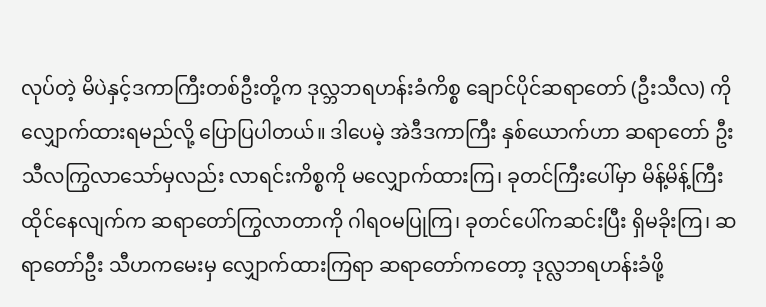လုပ်တဲ့ မိပဲနှင့်ဒကာကြီးတစ်ဦးတို့က ဒုလ္ဘဘရဟန်းခံကိစ္စ ချောင်ပိုင်ဆရာတော် (ဦးသီလ) ကို လျှောက်ထားရမည်လို့ ပြောပြပါတယ်။ ဒါပေမဲ့ အဲဒီဒကာကြီး နှစ်ယောက်ဟာ ဆရာတော် ဦးသီလကြွလာသော်မှလည်း လာရင်းကိစ္စကို မလျှောက်ထားကြ၊ ခုတင်ကြီးပေါ်မှာ မိန့်မိန့်ကြီးထိုင်နေလျက်က ဆရာတော်ကြွလာတာကို ဂါရဝမပြုကြ၊ ခုတင်ပေါ်ကဆင်းပြီး ရှိမခိုးကြ၊ ဆရာတော်ဦး သီဟကမေးမှ လျှောက်ထားကြရာ ဆရာတော်ကတော့ ဒုလ္လဘရဟန်းခံဖို့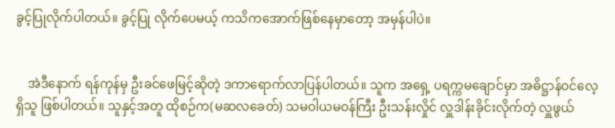ခွင့်ပြုလိုက်ပါတယ်။ ခွင့်ပြု လိုက်ပေမယ့် ကသိကအောက်ဖြစ်နေမှာတော့ အမှန်ပါပဲ။


    အဲဒီနောက် ရန်ကုန်မှ ဦးခင်ဖေမြင့်ဆိုတဲ့ ဒကာရောက်လာပြန်ပါတယ်။ သူက အရှေ့ ပရက္ကမချောင်မှာ အဓိဋ္ဌာန်ဝင်လေ့ရှိသူ ဖြစ်ပါတယ်။ သူနှင့်အတူ ထိုစဉ်က(မဆလခေတ်) သမဝါယမဝန်ကြီး ဦးသန်းလှိုင် လှူဒါန်းခိုင်းလိုက်တဲ့ လှူဖွယ်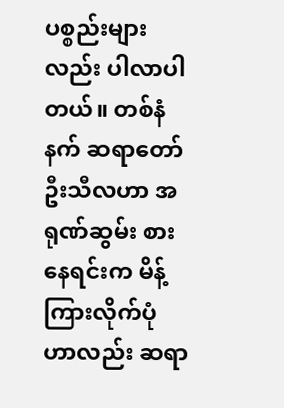ပစ္စည်းများလည်း ပါလာပါတယ်။ တစ်နံနက် ဆရာတော်ဦးသီလဟာ အရုဏ်ဆွမ်း စားနေရင်းက မိန့်ကြားလိုက်ပုံဟာလည်း ဆရာ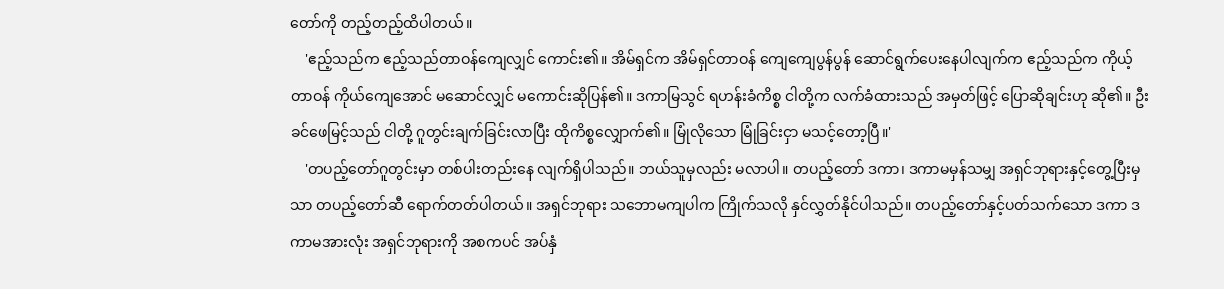တော်ကို တည့်တည့်ထိပါတယ်။
    'ဧည့်သည်က ဧည့်သည်တာဝန်ကျေလျှင် ကောင်း၏။ အိမ်ရှင်က အိမ်ရှင်တာဝန် ကျေကျေပွန်ပွန် ဆောင်ရွက်ပေးနေပါလျက်က ဧည့်သည်က ကိုယ့်တာဝန် ကိုယ်ကျေအောင် မဆောင်လျှင် မကောင်းဆိုပြန်၏။ ဒကာမြသွင် ရဟန်းခံကိစ္စ ငါတို့က လက်ခံထားသည် အမှတ်ဖြင့် ပြောဆိုချင်းဟု ဆို၏။ ဦးခင်ဖေမြင့်သည် ငါတို့ ဂူတွင်းချက်ခြင်းလာပြီး ထိုကိစ္စလျှောက်၏။ မြုံလိုသော မြုံခြင်းငှာ မသင့်တော့ပြီ။'
    'တပည့်တော်ဂူတွင်းမှာ တစ်ပါးတည်းနေ လျက်ရှိပါသည်။ ဘယ်သူမှလည်း မလာပါ။ တပည့်တော် ဒကာ၊ ဒကာမမှန်သမျှ အရှင်ဘုရားနှင့်တွေ့ပြီးမှသာ တပည့်တော်ဆီ ရောက်တတ်ပါတယ်။ အရှင်ဘုရား သဘောမကျပါက ကြိုက်သလို နှင်လွှတ်နိုင်ပါသည်။ တပည့်တော်နှင့်ပတ်သက်သော ဒကာ ဒကာမအားလုံး အရှင်ဘုရားကို အစကပင် အပ်နှံ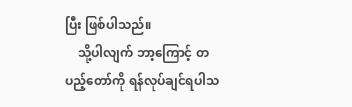ပြီး ဖြစ်ပါသည်။
    သို့ပါလျက် ဘာ့ကြောင့် တပည့်တော်ကို ရန်လုပ်ချင်ရပါသ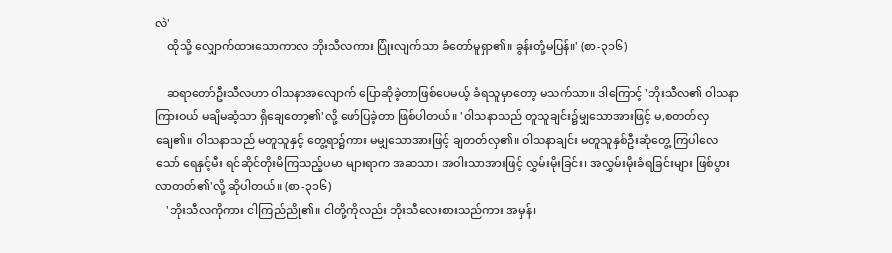လဲ'
    ထိုသို့ လျှောက်ထားသောကာလ ဘိုးသီလကား ပြုံးလျက်သာ ခံတော်မူရှာ၏။ ခွန်းတုံ့မပြန်။' (စာ-၃၁၆)

    ဆရာတော်ဦးသီလဟာ ဝါသနာအလျောက် ပြောဆိုခဲ့တာဖြစ်ပေမယ့် ခံရသူမှာတော့ မသက်သာ။ ဒါကြောင့် 'ဘိုးသီလ၏ ဝါသနာကြားဝယ် မချိမဆံ့သာ ရှိချေတော့၏'လို့ ဖော်ပြခဲ့တာ ဖြစ်ပါတယ်။ 'ဝါသနာသည် တူသူချင်း၌မျှသောအားဖြင့် မ,စတတ်လှချေ၏။ ဝါသနာသည် မတူသူနှင့် တွေ့ရာ၌ကား မမျှသောအားဖြင့် ချတတ်လှ၏။ ဝါသနာချင်း မတူသူနှစ်ဦးဆုံတွေ့ ကြပါလေသော် ရေနှင့်မီး ရင်ဆိုင်တိုးမိကြသည့်ပမာ များရာက အဆသာ၊ အဝါးသာအားဖြင့် လွှမ်းမိုးခြင်း၊ အလွှမ်းမိုးခံရခြင်းများ ဖြစ်ပွားလာတတ်၏'လို့ ဆိုပါတယ်။ (စာ-၃၁၆)
    'ဘိုးသီလကိုကား ငါကြည်ညို၏။ ငါတို့ကိုလည်း ဘိုးသီလေးစားသည်ကား အမှန်၊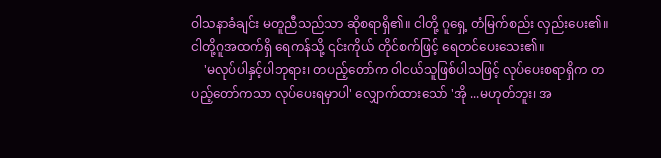ဝါသနာခံချင်း မတူညီသည်သာ ဆိုစရာရှိ၏။ ငါတို့ ဂူရှေ့ တံမြက်စည်း လှည်းပေး၏။ ငါတို့ဂူအထက်ရှိ ရေကန်သို့ ၎င်းကိုယ် တိုင်စက်ဖြင့် ရေတင်ပေးသေး၏။
    'မလုပ်ပါနှင့်ပါဘုရား၊ တပည့်တော်က ဝါငယ်သူဖြစ်ပါသဖြင့် လုပ်ပေးစရာရှိက တပည့်တော်ကသာ လုပ်ပေးရမှာပါ' လျှောက်ထားသော် 'အို ...မဟုတ်ဘူး၊ အ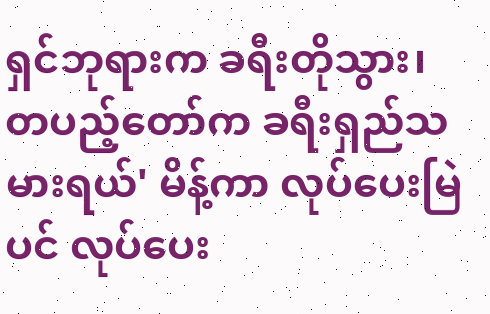ရှင်ဘုရားက ခရီးတိုသွား၊ တပည့်တော်က ခရီးရှည်သမားရယ်' မိန့်ကာ လုပ်ပေးမြဲပင် လုပ်ပေး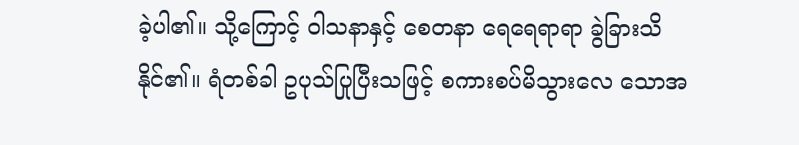ခဲ့ပါ၏။ သို့ကြောင့် ဝါသနာနှင့် စေတနာ ရေရေရာရာ ခွဲခြားသိနိုင်၏။ ရံတစ်ခါ ဥပုသ်ပြုပြီးသဖြင့် စကားစပ်မိသွားလေ သောအ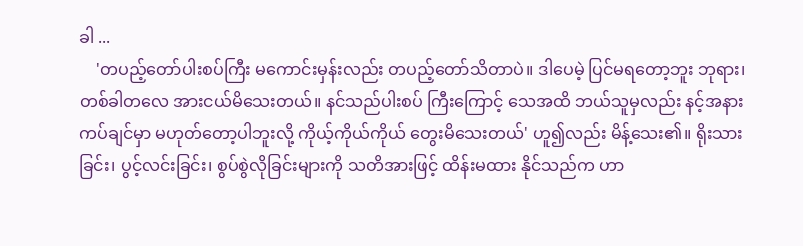ခါ ...
    'တပည့်တော်ပါးစပ်ကြီး မကောင်းမှန်းလည်း တပည့်တော်သိတာပဲ။ ဒါပေမဲ့ ပြင်မရတော့ဘူး ဘုရား၊ တစ်ခါတလေ အားငယ်မိသေးတယ်။ နင်သည်ပါးစပ် ကြီးကြောင့် သေအထိ ဘယ်သူမှလည်း နင့်အနားကပ်ချင်မှာ မဟုတ်တော့ပါဘူးလို့ ကိုယ့်ကိုယ်ကိုယ် တွေးမိသေးတယ်' ဟူ၍လည်း မိန့်သေး၏။ ရိုးသားခြင်း၊ ပွင့်လင်းခြင်း၊ စွပ်စွဲလိုခြင်းများကို သတိအားဖြင့် ထိန်းမထား နိုင်သည်က ဟာ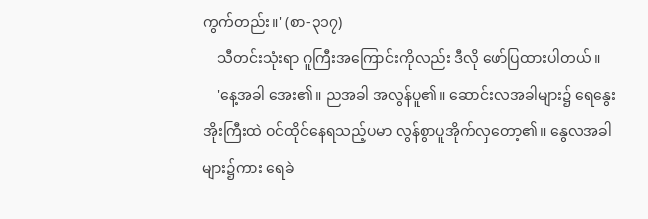ကွက်တည်း။' (စာ-၃၁၇)
    သီတင်းသုံးရာ ဂူကြီးအကြောင်းကိုလည်း ဒီလို ဖော်ပြထားပါတယ်။
    'နေ့အခါ အေး၏။ ညအခါ အလွန်ပူ၏။ ဆောင်းလအခါများ၌ ရေနွေးအိုးကြီးထဲ ဝင်ထိုင်နေရသည့်ပမာ လွန်စွာပူအိုက်လှတော့၏။ နွေလအခါများ၌ကား ရေခဲ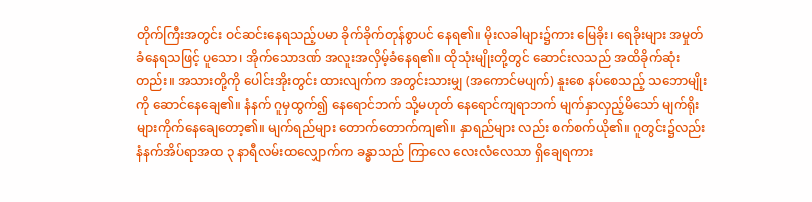တိုက်ကြီးအတွင်း ဝင်ဆင်းနေရသည့်ပမာ ခိုက်ခိုက်တုန်စွာပင် နေရ၏။ မိုးလခါများ၌ကား မြေခိုး၊ ရေခိုးများ အမှုတ်ခံနေရသဖြင့် ပူသော၊ အိုက်သောဒဏ် အလူးအလှိမ့်ခံနေရ၏။ ထိုသုံးမျိုးတို့တွင် ဆောင်းလသည် အထိခိုက်ဆုံးတည်း။ အသားတို့ကို ပေါင်းအိုးတွင်း ထားလျက်က အတွင်းသားမျှ (အကောင်မပျက်) နူးစေ နပ်စေသည့် သဘောမျိုးကို ဆောင်နေချေ၏။ နံနက် ဂူမှထွက်၍ နေရောင်ဘက် သို့မဟုတ် နေရောင်ကျရာဘက် မျက်နှာလှည့်မိသော် မျက်ရိုးများကိုက်နေချေတော့၏။ မျက်ရည်များ တောက်တောက်ကျ၏။ နှာရည်များ လည်း စက်စက်ယို၏။ ဂူတွင်း၌လည်း နံနက်အိပ်ရာအထ ၃ နာရီလမ်းထလျှောက်က ခန္ဓာသည် ကြာလေ လေးလံလေသာ ရှိချေရကား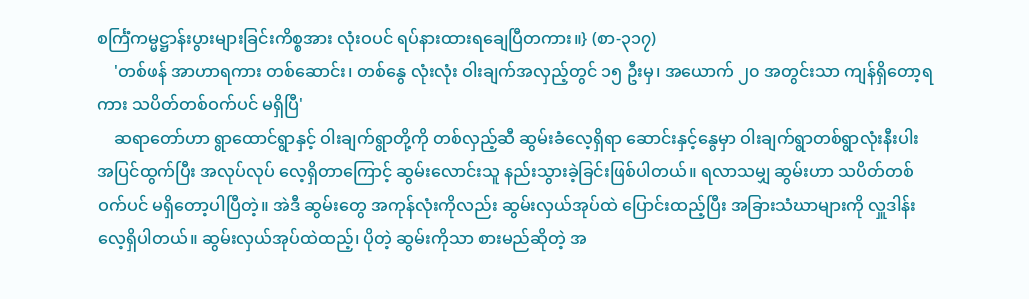စင်္ကြံကမ္မဋ္ဌာန်းပွားများခြင်းကိစ္စအား လုံးဝပင် ရပ်နားထားရချေပြီတကား။} (စာ-၃၁၇)
    'တစ်ဖန် အာဟာရကား တစ်ဆောင်း၊ တစ်နွေ လုံးလုံး ဝါးချက်အလှည့်တွင် ၁၅ ဦးမှ၊ အယောက် ၂၀ အတွင်းသာ ကျန်ရှိတော့ရကား သပိတ်တစ်ဝက်ပင် မရှိပြီ'
    ဆရာတော်ဟာ ရွာထောင်ရွာနှင့် ဝါးချက်ရွာတို့ကို တစ်လှည့်ဆီ ဆွမ်းခံလေ့ရှိရာ ဆောင်းနှင့်နွေမှာ ဝါးချက်ရွာတစ်ရွာလုံးနီးပါး အပြင်ထွက်ပြီး အလုပ်လုပ် လေ့ရှိတာကြောင့် ဆွမ်းလောင်းသူ နည်းသွားခဲ့ခြင်းဖြစ်ပါတယ်။ ရလာသမျှ ဆွမ်းဟာ သပိတ်တစ်ဝက်ပင် မရှိတော့ပါပြီတဲ့။ အဲဒီ ဆွမ်းတွေ အကုန်လုံးကိုလည်း ဆွမ်းလှယ်အုပ်ထဲ ပြောင်းထည့်ပြီး အခြားသံဃာများကို လှူဒါန်းလေ့ရှိပါတယ်။ ဆွမ်းလှယ်အုပ်ထဲထည့်၊ ပိုတဲ့ ဆွမ်းကိုသာ စားမည်ဆိုတဲ့ အ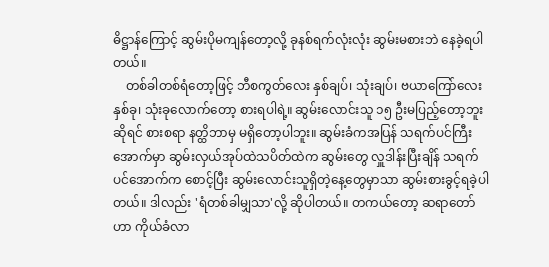ဓိဋ္ဌာန်ကြောင့် ဆွမ်းပိုမကျန်တော့လို့ ခုနစ်ရက်လုံးလုံး ဆွမ်းမစားဘဲ နေခဲ့ရပါတယ်။
    တစ်ခါတစ်ရံတော့ဖြင့် ဘီစကွတ်လေး နှစ်ချပ်၊ သုံးချပ်၊ ဗယာကြော်လေး နှစ်ခု၊ သုံးခုလောက်တော့ စားရပါရဲ့။ ဆွမ်းလောင်းသူ ၁၅ ဦးမပြည့်တော့ဘူးဆိုရင် စားစရာ နတ္ထိဘာမှ မရှိတော့ပါဘူး။ ဆွမ်းခံကအပြန် သရက်ပင်ကြီးအောက်မှာ ဆွမ်းလှယ်အုပ်ထဲသပိတ်ထဲက ဆွမ်းတွေ လှူဒါန်းပြီးချိန် သရက်ပင်အောက်က စောင့်ပြီး ဆွမ်းလောင်းသူရှိတဲ့နေ့တွေမှာသာ ဆွမ်းစားခွင့်ရခဲ့ပါတယ်။ ဒါလည်း 'ရံတစ်ခါမျှသာ'လို့ ဆိုပါတယ်။ တကယ်တော့ ဆရာတော်ဟာ ကိုယ်ခံလာ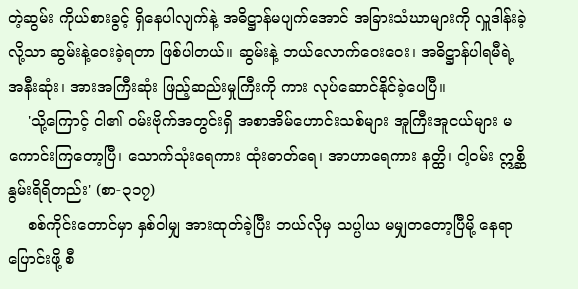တဲ့ဆွမ်း ကိုယ်စားခွင့် ရှိနေပါလျက်နဲ့ အဓိဋ္ဌာန်မပျက်အောင် အခြားသံဃာများကို လှူဒါန်းခဲ့လို့သာ ဆွမ်းနဲ့ဝေးခဲ့ရတာ ဖြစ်ပါတယ်။ ဆွမ်းနဲ့ ဘယ်လောက်ဝေးဝေး၊ အဓိဋ္ဌာန်ပါရမီရဲ့ အနီးဆုံး၊ အားအကြီးဆုံး ဖြည့်ဆည်းမှုကြီးကို ကား လုပ်ဆောင်နိုင်ခဲ့ပေပြီ။
    'သို့ကြောင့် ငါ၏ ဝမ်းဗိုက်အတွင်းရှိ အစာအိမ်ဟောင်းသစ်များ အူကြီးအူငယ်များ မကောင်းကြတော့ပြီ၊ သောက်သုံးရေကား ထုံးဓာတ်ရေ၊ အာဟာရေကား နတ္ထိ၊ ငါ့ဝမ်း ဣစ္ဆိ နွမ်းရိရိတည်း' (စာ-၃၁၇)
    စစ်ကိုင်းတောင်မှာ နှစ်ဝါမျှ အားထုတ်ခဲ့ပြီး ဘယ်လိုမှ သပ္ပါယ မမျှတတော့ပြီမို့ နေရာပြောင်းဖို့ စီ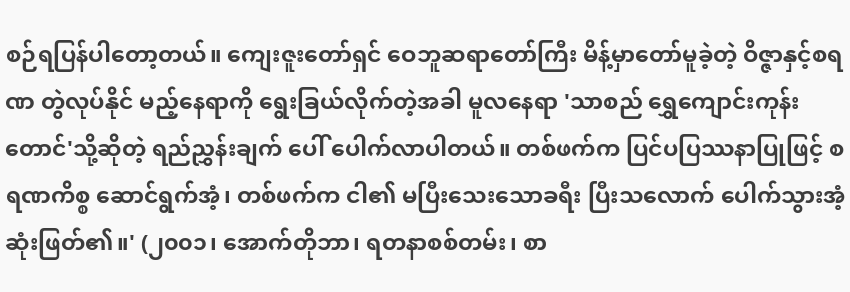စဉ်ရပြန်ပါတော့တယ်။ ကျေးဇူးတော်ရှင် ဝေဘူဆရာတော်ကြီး မိန့်မှာတော်မူခဲ့တဲ့ ဝိဇ္ဇာနှင့်စရဏ တွဲလုပ်နိုင် မည့်နေရာကို ရွေးခြယ်လိုက်တဲ့အခါ မူလနေရာ 'သာစည် ရွှေကျောင်းကုန်းတောင်'သို့ဆိုတဲ့ ရည်ညွှန်းချက် ပေါ် ပေါက်လာပါတယ်။ တစ်ဖက်က ပြင်ပပြဿနာပြုဖြင့် စရဏကိစ္စ ဆောင်ရွက်အံ့၊ တစ်ဖက်က ငါ၏ မပြီးသေးသောခရီး ပြီးသလောက် ပေါက်သွားအံ့ ဆုံးဖြတ်၏။' (၂၀၀၁၊ အောက်တိုဘာ၊ ရတနာစစ်တမ်း၊ စာ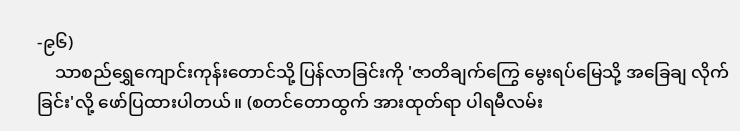-၉၆)
    သာစည်ရွှေကျောင်းကုန်းတောင်သို့ ပြန်လာခြင်းကို 'ဇာတိချက်ကြွေ မွေးရပ်မြေသို့ အခြေချ လိုက်ခြင်း'လို့ ဖော်ပြထားပါတယ်။ (စတင်တောထွက် အားထုတ်ရာ ပါရမီလမ်း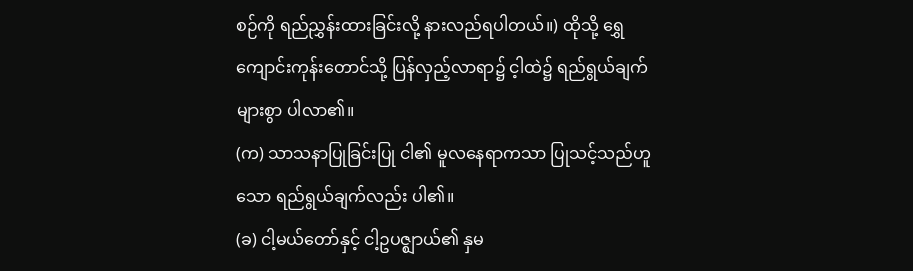စဉ်ကို ရည်ညွှန်းထားခြင်းလို့ နားလည်ရပါတယ်။) ထိုသို့ ရွှေကျောင်းကုန်းတောင်သို့ ပြန်လှည့်လာရာ၌ င့ါထဲ၌ ရည်ရွယ်ချက်များစွာ ပါလာ၏။
(က) သာသနာပြုခြင်းပြု ငါ၏ မူလနေရာကသာ ပြုသင့်သည်ဟူသော ရည်ရွယ်ချက်လည်း ပါ၏။
(ခ) ငါ့မယ်တော်နှင့် ငါ့ဥပဇ္ဈာယ်၏ နှမ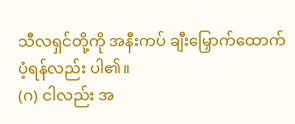သီလရှင်တို့ကို အနီးကပ် ချီးမြှောက်ထောက်ပံ့ရန်လည်း ပါ၏။
(ဂ) ငါလည်း အ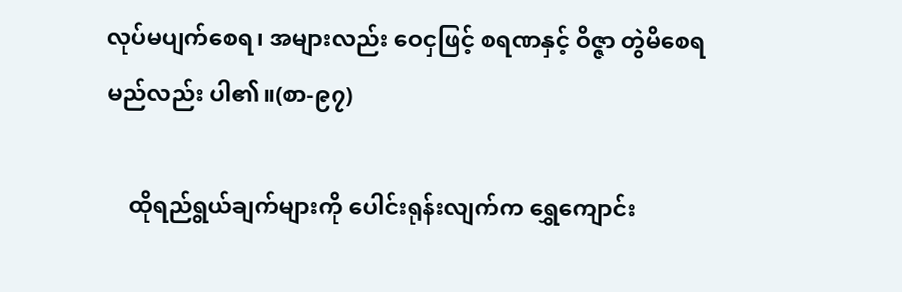လုပ်မပျက်စေရ၊ အများလည်း ဝေငှဖြင့် စရဏနှင့် ဝိဇ္ဇာ တွဲမိစေရမည်လည်း ပါ၏။(စာ-၉၇)

    ထိုရည်ရွယ်ချက်များကို ပေါင်းရုန်းလျက်က ရွှေကျောင်း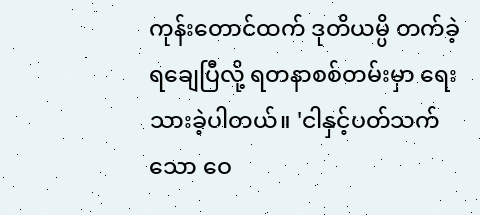ကုန်းတောင်ထက် ဒုတိယမ္ပိ တက်ခဲ့ ရချေပြီလို့ ရတနာစစ်တမ်းမှာ ရေးသားခဲ့ပါတယ်။ 'ငါနှင့်ပတ်သက်သော ဝေ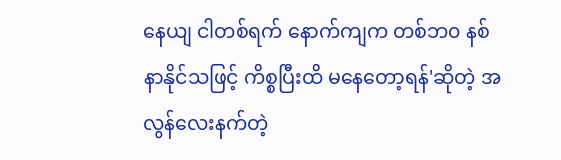နေယျ ငါတစ်ရက် နောက်ကျက တစ်ဘ၀ နစ်နာနိုင်သဖြင့် ကိစ္စပြီးထိ မနေတော့ရန်'ဆိုတဲ့ အလွန်လေးနက်တဲ့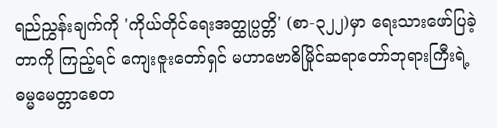ရည်ညွှန်းချက်ကို 'ကိုယ်တိုင်ရေးအတ္ထုပ္ပတ္တိ' (စာ-၃၂၂)မှာ ရေးသားဖော်ပြခဲ့တာကို ကြည့်ရင် ကျေးဇူးတော်ရှင် မဟာဗောဓိမြိုင်ဆရာတော်ဘုရားကြီးရဲ့ ဓမ္မမေတ္တာစေတ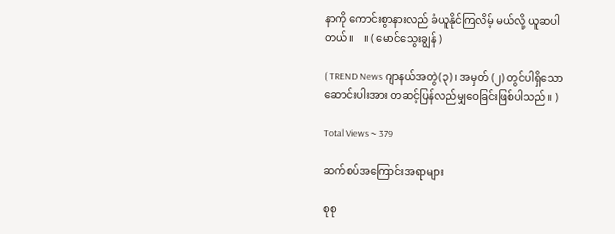နာကို ကောင်းစွာနားလည် ခံယူနိုင်ကြလိမ့် မယ်လို့ ယူဆပါတယ်။    ။ ( မောင်သွေးချွန် )

( TREND News ဂျာနယ်အတွဲ(၃)၊ အမှတ် (၂) တွင်ပါရှိသော ဆောင်းပါးအား တဆင့်ပြန်လည်မျှဝေခြင်းဖြစ်ပါသည်။ )

Total Views ~ 379

ဆက်စပ်အကြောင်းအရာများ

စုစု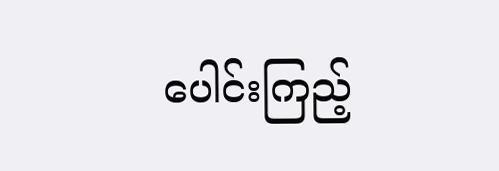ပေါင်းကြည့်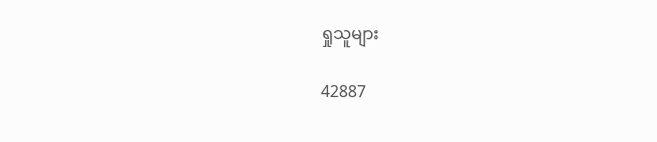ရှုသူများ

42887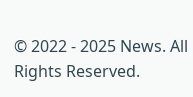© 2022 - 2025 News. All Rights Reserved.